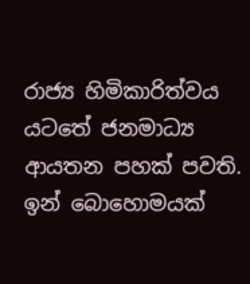රාජ්‍ය හිමිකාරිත්වය යටතේ ජනමාධ්‍ය ආයතන පහක් පවති. ඉන් බොහොමයක්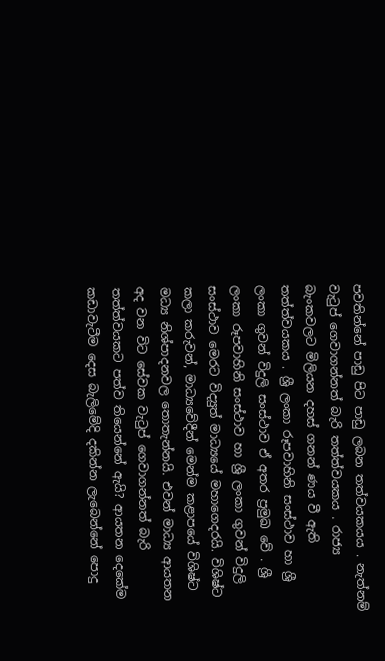පවතින්නේ පාඩු පිට පාඩු ලබන තත්වයකයය . නැත්නම් වැටුප් ගෙවාගන්නත් බැරි තත්ත්වයකය . රාජ්‍ය බැංකවලට මිලියන දහස් ගනන් ණය වී ඇති තත්ත්වයකය . ශ්‍රී ලංකා රූපවාහිනි සංස්ථාව හා ශ්‍රී ලංකා ගුවන් විදුලි සංස්ථාව ඒ අතර ප්‍රමුඛ වේ . ශ්‍රී ලංකා රූපවාහිනි සංස්ථාව හා ශ්‍රී ලංකා ගුවන් විදුලි සංස්ථාව මෙරට විද්‍යුත් මාධ්‍යයේ මහාගෙදරයි. විශිෂ්ට කලා කරුවන්, මාධ්‍යවේදීන් මෙන්ම කළාපයේ විශිෂ්ට මධ්‍ය නිශ්පාදනවල තොතැන්නයි. එවන් මාධ්‍ය ආයතන අද වන විට සේවක වැටුප් ගෙවාගන්නත් බැරි තත්ත්වයකට පත්ව තියෙන්නේ ඇයි? ආයතන දෙකේම කඩාවැටීම දෙස බැලිමේදි දකින්න ලැබෙන්නේ පොදු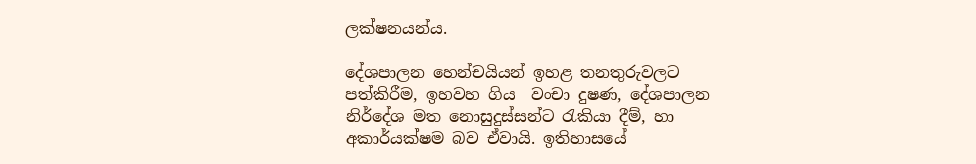ලක්ෂනයන්ය.

දේශපාලන හෙන්චයියන් ඉහළ තනතුරුවලට පත්කිරීම, ඉහවහ ගිය  වංචා දුෂණ, දේශපාලන නිර්දේශ මත නොසුදුස්සන්ට රැකියා දීම්, හා අකාර්යක්ෂම බව ඒවායි. ඉතිහාසයේ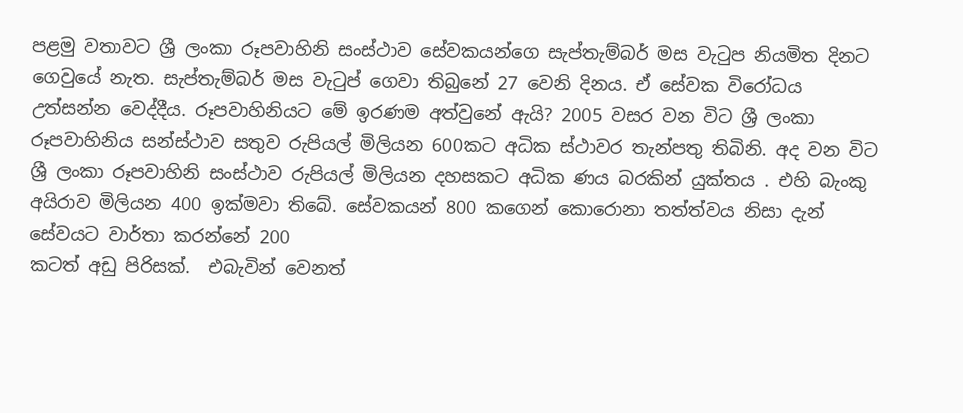පළමු වතාවට ශ්‍රී ලංකා රූපවාහිනි සංස්ථාව සේවකයන්ගෙ සැප්තැම්බර් මස වැටුප නියමිත දිනට ගෙවුයේ නැත. සැප්තැම්බර් මස වැටුප් ගෙවා තිබුනේ 27 වෙනි දිනය. ඒ සේවක විරෝධය උත්සන්න වෙද්දීය. රූපවාහිනියට මේ ඉරණම අත්වුනේ ඇයි? 2005 වසර වන විට ශ්‍රී ලංකා රූපවාහිනිය සන්ස්ථාව සතුව රුපියල් මිලියන 600කට අධික ස්ථාවර තැන්පතු තිබිනි. අද වන විට ශ්‍රී ලංකා රූපවාහිනි සංස්ථාව රුපියල් මිලියන දහසකට අධික ණය බරකින් යුක්තය . එහි බැංකු අයිරාව මිලියන 400 ඉක්මවා තිබේ. සේවකයන් 800 කගෙන් කොරොනා තත්ත්වය නිසා දැන් සේවයට වාර්තා කරන්නේ 200
කටත් අඩු පිරිසක්.  එබැවින් වෙනත්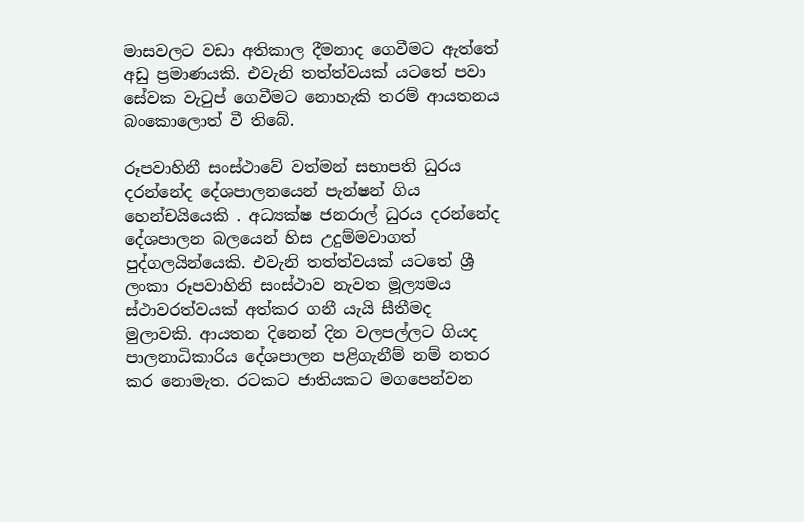මාසවලට වඩා අතිකාල දීමනාද ගෙවීමට ඇත්තේ අඩු ප්‍රමාණයකි. එවැනි තත්ත්වයක් යටතේ පවා සේවක වැටුප් ගෙවීමට නොහැකි තරම් ආයතනය බංකොලොත් වී තිබේ.

රූපවාහිනී සංස්ථාවේ වත්මන් සභාපති ධුරය දරන්නේද දේශපාලනයෙන් පැන්ෂන් ගිය හෙන්චයියෙකි . අධ්‍යක්ෂ ජනරාල් ධුරය දරන්නේද දේශපාලන බලයෙන් හිස උදුම්මවාගත් පුද්ගලයින්යෙකි. එවැනි තත්ත්වයක් යටතේ ශ්‍රී ලංකා රූපවාහිනි සංස්ථාව නැවත මූල්‍යමය ස්ථාවරත්වයක් අත්කර ගනී යැයි සීතීමද මුලාවකි. ආයතන දිනෙන් දින වලපල්ලට ගියද පාලනාධිකාරිය දේශපාලන පළිගැනීම් නම් නතර කර නොමැත. රටකට ජාතියකට මගපෙන්වන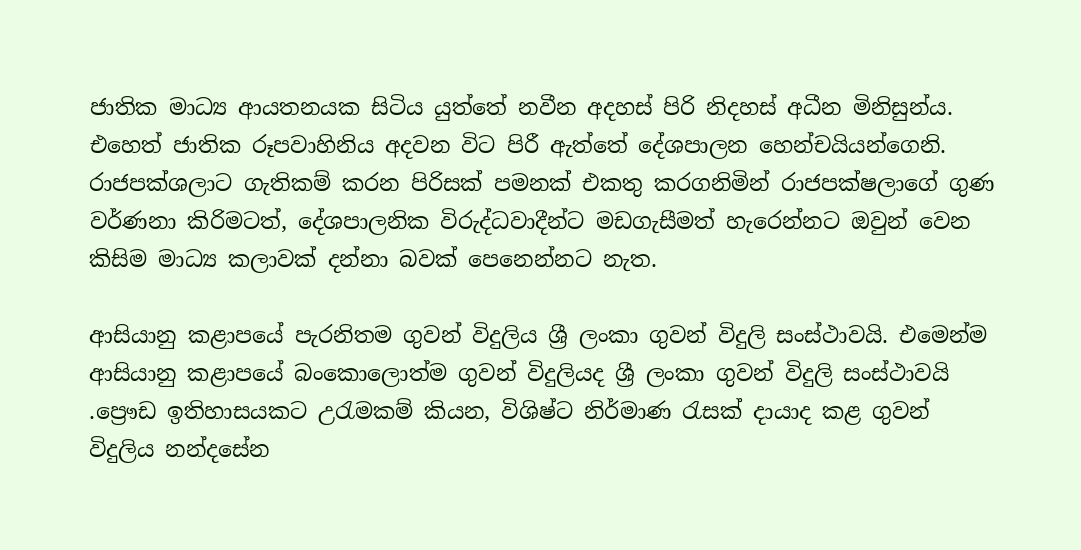ජාතික මාධ්‍ය ආයතනයක සිටිය යුත්තේ නවීන අදහස් පිරි නිදහස් අධීන මිනිසුන්ය. එහෙත් ජාතික රූපවාහිනිය අදවන විට පිරී ඇත්තේ දේශපාලන හෙන්චයියන්ගෙනි.  රාජපක්ශලාට ගැතිකම් කරන පිරිසක් පමනක් එකතු කරගනිමින් රාජපක්ෂලාගේ ගුණ වර්ණනා කිරිමටත්, දේශපාලනික විරුද්ධවාදීන්ට මඩගැසීමත් හැරෙන්නට ඔවුන් වෙන කිසිම මාධ්‍ය කලාවක් දන්නා බවක් පෙනෙන්නට නැත.

ආසියානු කළාපයේ පැරනිතම ගුවන් විදුලිය ශ්‍රී ලංකා ගුවන් විදුලි සංස්ථාවයි. එමෙන්ම ආසියානු කළාපයේ බංකොලොත්ම ගුවන් විදුලියද ශ්‍රී ලංකා ගුවන් විදුලි සංස්ථාවයි .ප්‍රෞඩ ඉතිහාසයකට උරැමකම් කියන, විශිෂ්ට නිර්මාණ රැසක් දායාද කළ ගුවන් විදුලිය නන්දසේන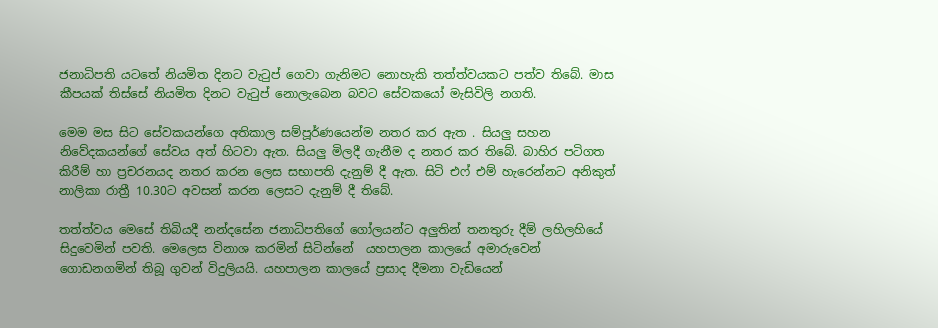ජනාධිපති යටතේ නියමිත දිනට වැටුප් ගෙවා ගැනිමට නොහැකි තත්ත්වයකට පත්ව තිබේ. මාස කීපයක් තිස්සේ නියමිත දිනට වැටුප් නොලැබෙන බවට සේවකයෝ මැසිවිලි නගති.

මෙම මස සිට සේවකයන්ගෙ අතිකාල සම්පූර්ණයෙන්ම නතර කර ඇත . සියලු සහන නිවේදකයන්ගේ සේවය අත් හිටවා ඇත. සියලු මිලදී ගැනීම ද නතර කර තිබේ. බාහිර පටිගත කිරීම් හා ප්‍රචරනයද නතර කරන ලෙස සභාපති දැනුම් දී ඇත. සිටි එෆ් එම් හැරෙන්නට අනිකුත් නාලිකා රාත්‍රී 10.30ට අවසන් කරන ලෙසට දැනුම් දී තිබේ.

තත්ත්වය මෙසේ තිබියදී නන්දසේන ජනාධිපතිගේ ගෝලයන්ට අලුතින් තනතුරු දීම් ලහිලහියේ සිදුවෙමින් පවති. මෙලෙස විනාශ කරමින් සිටින්නේ  යහපාලන කාලයේ අමාරුවෙන් ගොඩනගමින් තිබූ ගුවන් විදුලියයි. යහපාලන කාලයේ ප්‍රසාද දීමනා වැඩියෙන්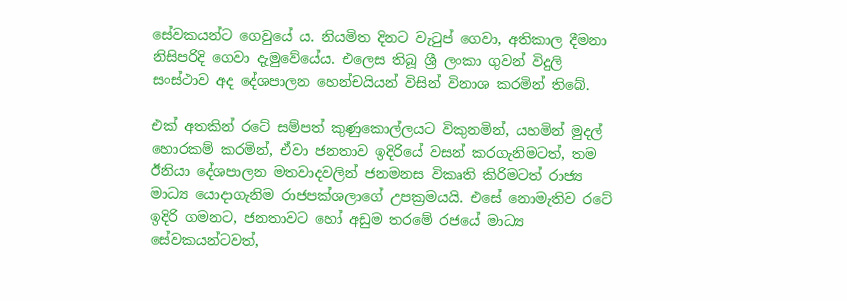සේවකයන්ට ගෙවුයේ ය. නියමිත දිනට වැටුප් ගෙවා, අතිකාල දීමනා නිසිපරිදි ගෙවා දැමුවේයේය. එලෙස තිබූ ශ්‍රී ලංකා ගුවන් විදුලි සංස්ථාව අද දේශපාලන හෙන්චයියන් විසින් විනාශ කරමින් තිබේ.

එක් අතකින් රටේ සම්පත් කුණුකොල්ලයට විකුනමින්, යහමින් මුදල් හොරකම් කරමින්, ඒවා ජනතාව ඉදිරියේ වසන් කරගැනිමටත්, තම ඊනියා දේශපාලන මතවාදවලින් ජනමනස විකෘති කිරිමටත් රාජ්‍ය මාධ්‍ය යොදාගැනිම රාජපක්ශලාගේ උපක්‍රමයයි. එසේ නොමැතිව රටේ ඉදිරි ගමනට, ජනතාවට හෝ අඩුම තරමේ රජයේ මාධ්‍ය සේවකයන්ටවත්,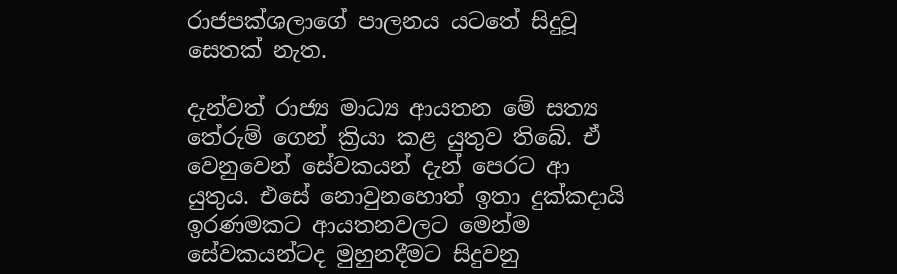රාජපක්ශලාගේ පාලනය යටතේ සිදුවූ සෙතක් නැත.

දැන්වත් රාජ්‍ය මාධ්‍ය ආයතන මේ සත්‍ය තේරුම් ගෙන් ක්‍රියා කළ යුතුව තිබේ. ඒ වෙනුවෙන් සේවකයන් දැන් පෙරට ආ යුතුය. එසේ නොවුනහොත් ඉතා දුක්කදායි ඉරණමකට ආයතනවලට මෙන්ම සේවකයන්ටද මුහුනදීමට සිදුවනු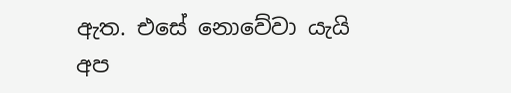ඇත. එසේ නොවේවා යැයි අප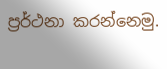ප්‍රර්ථනා කරන්නෙමු.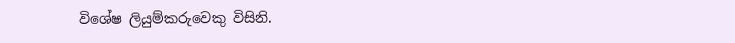විශේෂ ලියුම්කරුවෙකු විසිනි.